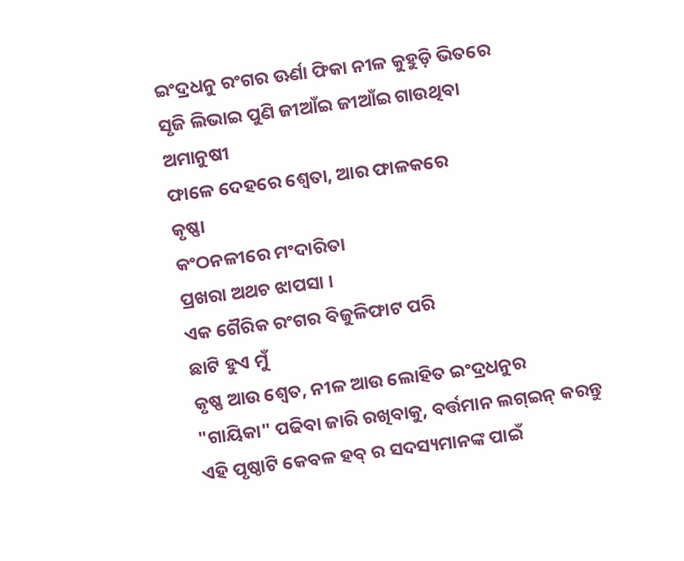ଇଂଦ୍ରଧନୁ ରଂଗର ଊର୍ଣା ଫିକା ନୀଳ କୁହୁଡ଼ି ଭିତରେ
ସୃଜି ଲିଭାଇ ପୁଣି ଜୀଆଁଇ ଜୀଆଁଇ ଗାଉଥିବା
ଅମାନୁଷୀ
ଫାଳେ ଦେହରେ ଶ୍ଵେତା, ଆର ଫାଳକରେ
କୃଷ୍ଣା
କଂଠନଳୀରେ ମଂଦାରିତା
ପ୍ରଖରା ଅଥଚ ଝାପସା ।
ଏକ ଗୈରିକ ରଂଗର ବିଜୁଳିଫାଟ ପରି
ଛାଟି ହୁଏ ମୁଁ
କୃଷ୍ଣ ଆଉ ଶ୍ଵେତ, ନୀଳ ଆଉ ଲୋହିତ ଇଂଦ୍ରଧନୁର
"ଗାୟିକା" ପଢିବା ଜାରି ରଖିବାକୁ, ବର୍ତ୍ତମାନ ଲଗ୍ଇନ୍ କରନ୍ତୁ
ଏହି ପୃଷ୍ଠାଟି କେବଳ ହବ୍ ର ସଦସ୍ୟମାନଙ୍କ ପାଇଁ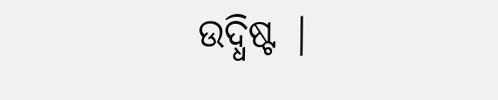ଉଦ୍ଧିଷ୍ଟ |